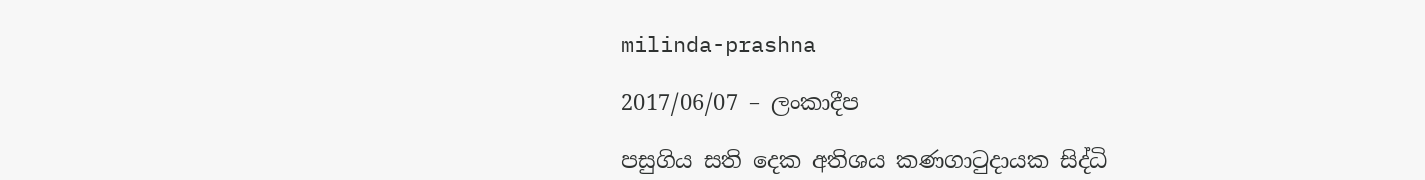milinda-prashna

2017/06/07 – ලංකාදීප

පසුගිය සති දෙක අතිශය කණගාටුදායක සිද්ධි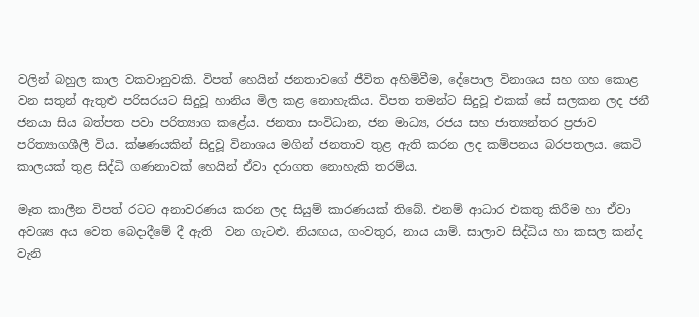වලින් බහුල කාල වකවානුවකි. විපත් හෙයින් ජනතාවගේ ජීවිත අහිමිවීම, දේපොල විනාශය සහ ගහ කොළ වන සතුන් ඇතුළු පරිසරයට සිදුවූ හානිය මිල කළ නොහැකිය. විපත තමන්ට සිදුවූ එකක් සේ සලකන ලද ජනී ජනයා සිය බත්පත පවා පරිත්‍යාග කළේය. ජනතා සංවිධාන, ජන මාධ්‍ය, රජය සහ ජාත්‍යන්තර ප්‍රජාව පරිත්‍යාගශීලී විය. ක්ෂණයකින් සිදුවූ විනාශය මගින් ජනතාව තුළ ඇති කරන ලද කම්පනය බරපතලය. කෙටි කාලයක් තුළ සිද්ධි ගණනාවක් හෙයින් ඒවා දරාගත නොහැකි තරම්ය.

මෑත කාලීන විපත් රටට අනාවරණය කරන ලද සියුම් කාරණයක් තිබේ. එනම් ආධාර එකතු කිරීම හා ඒවා අවශ්‍ය අය වෙත බෙදාදීමේ දී ඇති  වන ගැටළු. නියඟය, ගංවතුර, නාය යාම්. සාලාව සිද්ධිය හා කසල කන්ද වැනි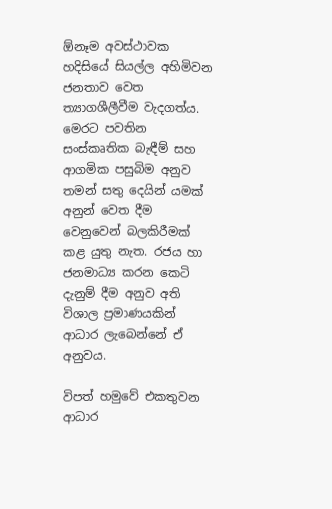ඕනෑම අවස්ථාවක හදිසියේ සියල්ල අහිමිවන ජනතාව වෙත ත්‍යාගශීලීවීම වැදගත්ය. මෙරට පවතින සංස්කෘතික බැඳීම් සහ ආගමික පසුබිම අනුව තමන් සතු දෙයින් යමක් අනුන් වෙත දීම වෙනුවෙන් බලකිරීමක් කළ යුතු නැත. රජය හා ජනමාධ්‍ය කරන කෙටි දැනුම් දීම අනුව අති විශාල ප්‍රමාණයකින් ආධාර ලැබෙන්නේ ඒ අනුවය.

විපත් හමුවේ එකතුවන ආධාර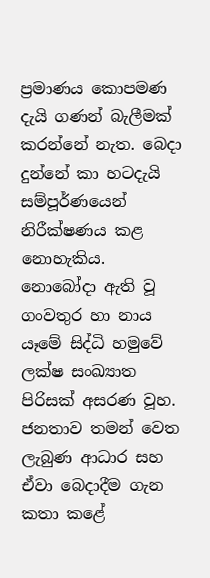ප්‍රමාණය කොපමණ දැයි ගණන් බැලීමක් කරන්නේ නැත. බෙදා දුන්නේ කා හටදැයි සම්පූර්ණයෙන් නිරීක්ෂණය කළ නොහැකිය. නොබෝදා ඇති වූ ගංවතුර හා නාය යෑමේ සිද්ධි හමුවේ ලක්ෂ සංඛ්‍යාත පිරිසක් අසරණ වූහ. ජනතාව තමන් වෙත ලැබුණ ආධාර සහ ඒවා බෙදාදීම ගැන කතා කළේ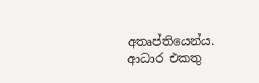අතෘප්තියෙන්ය. ආධාර එකතු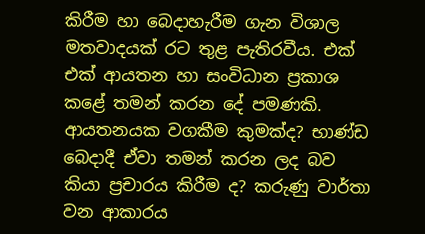කිරීම හා බෙදාහැරීම ගැන විශාල මතවාදයක් රට තුළ පැතිරවීය. එක් එක් ආයතන හා සංවිධාන ප්‍රකාශ කළේ තමන් කරන දේ පමණකි. ආයතනයක වගකීම කුමක්ද? භාණ්ඩ බෙදාදී ඒවා තමන් කරන ලද බව කියා ප්‍රචාරය කිරීම ද? කරුණු වාර්තා වන ආකාරය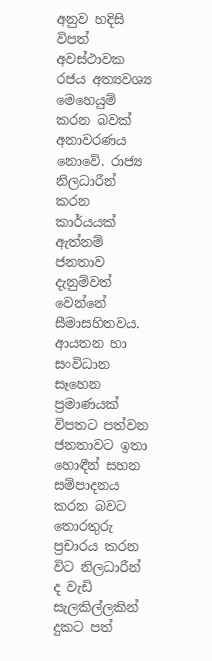අනුව හදිසි විපත් අවස්ථාවක රජය අත්‍යවශ්‍ය මෙහෙයුම් කරන බවක් අනාවරණය නොවේ. රාජ්‍ය නිලධාරීන් කරන කාර්යයක් ඇත්නම් ජනතාව දැනුම්වත් වෙන්නේ සීමාසහිතවය. ආයතන හා සංවිධාන සෑහෙන ප්‍රමාණයක් විපතට පත්වන ජනතාවට ඉතා හොඳීන් සහන සම්පාදනය කරන බවට තොරතුරු ප්‍රචාරය කරන විට නිලධාරීන් ද වැඩි සැලකිල්ලකින් දුකට පත්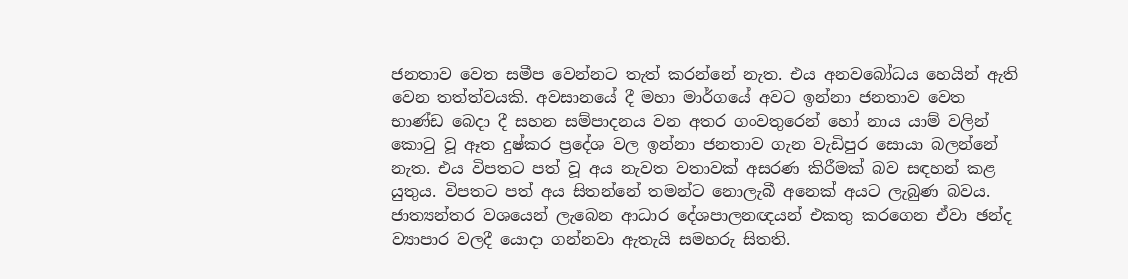ජනතාව වෙත සමීප වෙන්නට තැත් කරන්නේ නැත. එය අනවබෝධය හෙයින් ඇති වෙන තත්ත්වයකි. අවසානයේ දී මහා මාර්ගයේ අවට ඉන්නා ජනතාව වෙත භාණ්ඩ බෙදා දී සහන සම්පාදනය වන අතර ගංවතුරෙන් හෝ නාය යාම් වලින් කොටු වූ ඈත දුෂ්කර ප්‍රදේශ වල ඉන්නා ජනතාව ගැන වැඩිපුර සොයා බලන්නේ නැත. එය විපතට පත් වූ අය නැවත වතාවක් අසරණ කිරීමක් බව සඳහන් කළ යුතුය. විපතට පත් අය සිතන්නේ තමන්ට නොලැබී අනෙක් අයට ලැබුණ බවය. ජාත්‍යන්තර වශයෙන් ලැබෙන ආධාර දේශපාලනඥයන් එකතු කරගෙන ඒවා ඡන්ද ව්‍යාපාර වලදී යොදා ගන්නවා ඇතැයි සමහරු සිතති.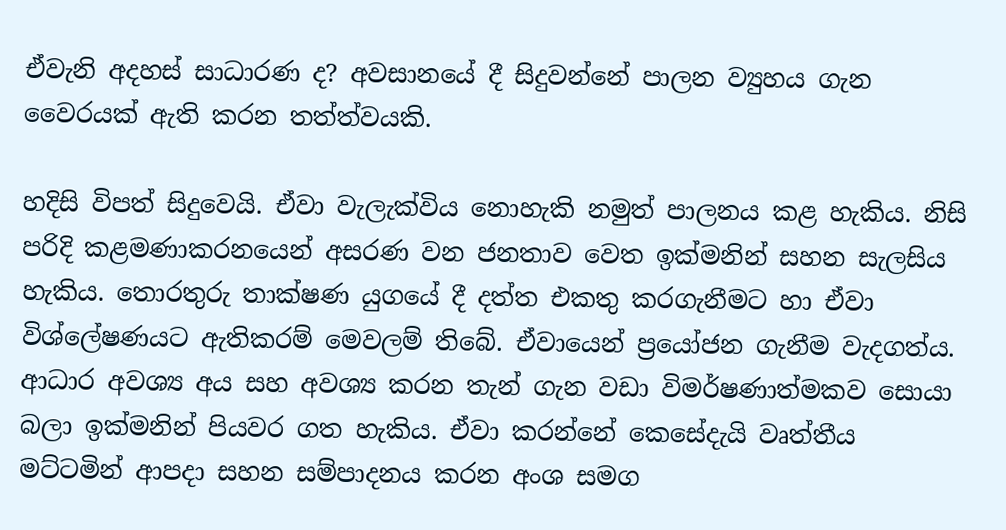ඒවැනි අදහස් සාධාරණ ද? අවසානයේ දී සිදුවන්නේ පාලන ව්‍යුහය ගැන වෛරයක් ඇති කරන තත්ත්වයකි.

හදිසි විපත් සිදුවෙයි. ඒවා වැලැක්විය නොහැකි නමුත් පාලනය කළ හැකිය. නිසි පරිදි කළමණාකරනයෙන් අසරණ වන ජනතාව වෙත ඉක්මනින් සහන සැලසිය හැකිය. තොරතුරු තාක්ෂණ යුගයේ දී දත්ත එකතු කරගැනීමට හා ඒවා විශ්ලේෂණයට ඇතිකරම් මෙවලම් තිබේ. ඒවායෙන් ප්‍රයෝජන ගැනීම වැදගත්ය. ආධාර අවශ්‍ය අය සහ අවශ්‍ය කරන තැන් ගැන වඩා විමර්ෂණාත්මකව සොයා බලා ඉක්මනින් පියවර ගත හැකිය. ඒවා කරන්නේ කෙසේදැයි වෘත්තීය මට්ටමින් ආපදා සහන සම්පාදනය කරන අංශ සමග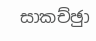සාකච්ඡුා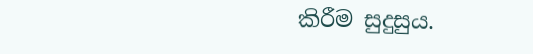කිරීම සුදුසුය.